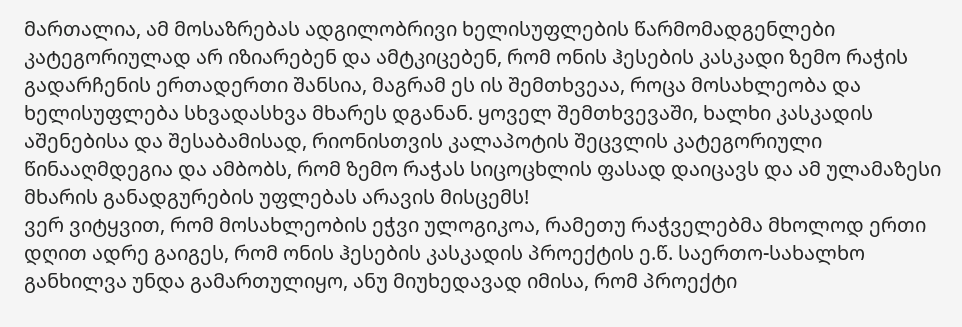მართალია, ამ მოსაზრებას ადგილობრივი ხელისუფლების წარმომადგენლები კატეგორიულად არ იზიარებენ და ამტკიცებენ, რომ ონის ჰესების კასკადი ზემო რაჭის გადარჩენის ერთადერთი შანსია, მაგრამ ეს ის შემთხვეაა, როცა მოსახლეობა და ხელისუფლება სხვადასხვა მხარეს დგანან. ყოველ შემთხვევაში, ხალხი კასკადის აშენებისა და შესაბამისად, რიონისთვის კალაპოტის შეცვლის კატეგორიული წინააღმდეგია და ამბობს, რომ ზემო რაჭას სიცოცხლის ფასად დაიცავს და ამ ულამაზესი მხარის განადგურების უფლებას არავის მისცემს!
ვერ ვიტყვით, რომ მოსახლეობის ეჭვი ულოგიკოა, რამეთუ რაჭველებმა მხოლოდ ერთი დღით ადრე გაიგეს, რომ ონის ჰესების კასკადის პროექტის ე.წ. საერთო-სახალხო განხილვა უნდა გამართულიყო, ანუ მიუხედავად იმისა, რომ პროექტი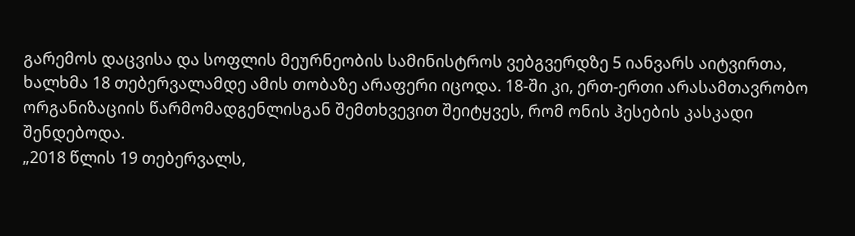გარემოს დაცვისა და სოფლის მეურნეობის სამინისტროს ვებგვერდზე 5 იანვარს აიტვირთა, ხალხმა 18 თებერვალამდე ამის თობაზე არაფერი იცოდა. 18-ში კი, ერთ-ერთი არასამთავრობო ორგანიზაციის წარმომადგენლისგან შემთხვევით შეიტყვეს, რომ ონის ჰესების კასკადი შენდებოდა.
„2018 წლის 19 თებერვალს,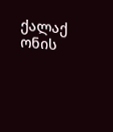ქალაქ ონის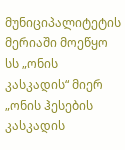მუნიციპალიტეტის მერიაში მოეწყო სს „ონის კასკადის“ მიერ „ონის ჰესების კასკადის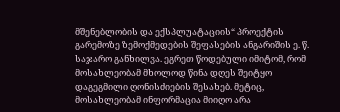მშენებლობის და ექსპლუატაციის“ პროექტის გარემოზე ზემოქმედების შეფასების ანგარიშის ე. წ. საჯარო განხილვა. ეგრეთ წოდებული იმიტომ, რომ მოსახლეობამ მხოლოდ წინა დღეს შეიტყო დაგეგმილი ღონისძიების შესახებ. მეტიც, მოსახლეობამ ინფორმაცია მიიღო არა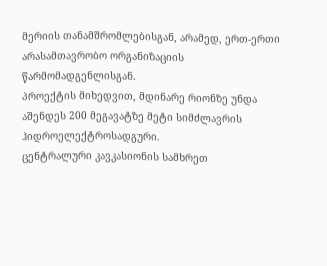მერიის თანამშრომლებისგან, არამედ, ერთ-ერთი არასამთავრობო ორგანიზაციის წარმომადგენლისგან.
პროექტის მიხედვით, მდინარე რიონზე უნდა აშენდეს 200 მეგავატზე მეტი სიმძლავრის ჰიდროელექტროსადგური.
ცენტრალური კავკასიონის სამხრეთ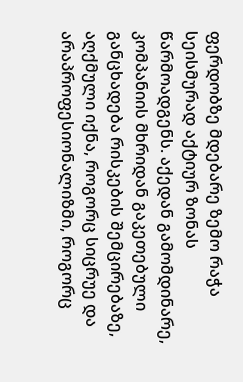ფერდობზე მდებარე ზემო რაჭა სეისმურად აქტიურ ზონას წარმოადგენს. აქედან გამომდინარე, კომპანიის მხრიდან გაკეთებული განცხადება რისკების შემცირებაზე, აღქმული იქნა, როგორც სიცრუე და არაპროფესიონალიზმი, როგორც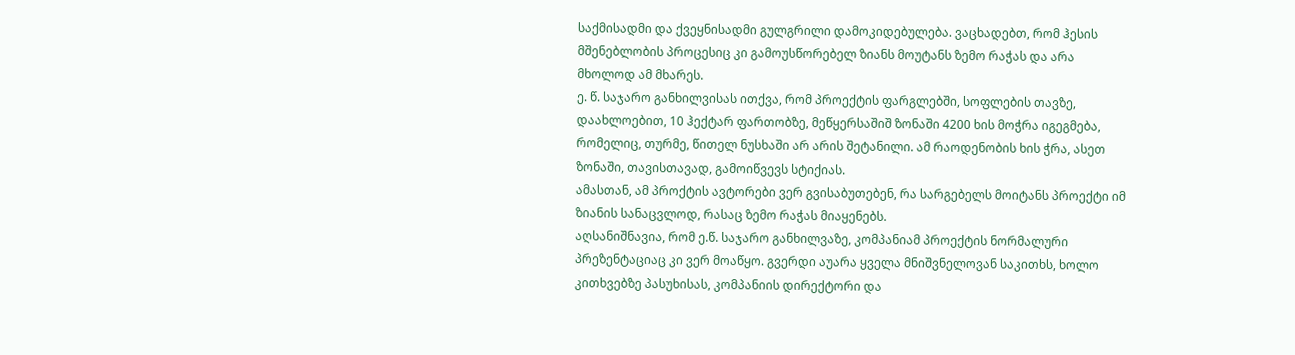საქმისადმი და ქვეყნისადმი გულგრილი დამოკიდებულება. ვაცხადებთ, რომ ჰესის მშენებლობის პროცესიც კი გამოუსწორებელ ზიანს მოუტანს ზემო რაჭას და არა მხოლოდ ამ მხარეს.
ე. წ. საჯარო განხილვისას ითქვა, რომ პროექტის ფარგლებში, სოფლების თავზე, დაახლოებით, 10 ჰექტარ ფართობზე, მეწყერსაშიშ ზონაში 4200 ხის მოჭრა იგეგმება, რომელიც, თურმე, წითელ ნუსხაში არ არის შეტანილი. ამ რაოდენობის ხის ჭრა, ასეთ ზონაში, თავისთავად, გამოიწვევს სტიქიას.
ამასთან, ამ პროქტის ავტორები ვერ გვისაბუთებენ, რა სარგებელს მოიტანს პროექტი იმ ზიანის სანაცვლოდ, რასაც ზემო რაჭას მიაყენებს.
აღსანიშნავია, რომ ე.წ. საჯარო განხილვაზე, კომპანიამ პროექტის ნორმალური პრეზენტაციაც კი ვერ მოაწყო. გვერდი აუარა ყველა მნიშვნელოვან საკითხს, ხოლო კითხვებზე პასუხისას, კომპანიის დირექტორი და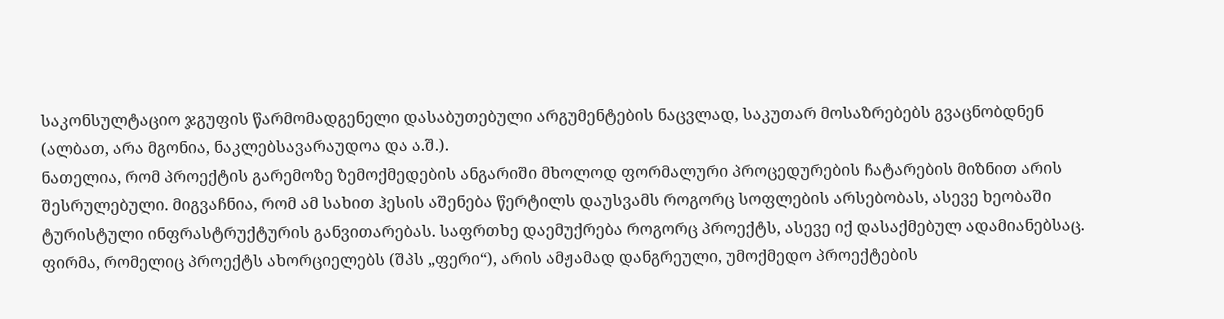საკონსულტაციო ჯგუფის წარმომადგენელი დასაბუთებული არგუმენტების ნაცვლად, საკუთარ მოსაზრებებს გვაცნობდნენ (ალბათ, არა მგონია, ნაკლებსავარაუდოა და ა.შ.).
ნათელია, რომ პროექტის გარემოზე ზემოქმედების ანგარიში მხოლოდ ფორმალური პროცედურების ჩატარების მიზნით არის შესრულებული. მიგვაჩნია, რომ ამ სახით ჰესის აშენება წერტილს დაუსვამს როგორც სოფლების არსებობას, ასევე ხეობაში ტურისტული ინფრასტრუქტურის განვითარებას. საფრთხე დაემუქრება როგორც პროექტს, ასევე იქ დასაქმებულ ადამიანებსაც. ფირმა, რომელიც პროექტს ახორციელებს (შპს „ფერი“), არის ამჟამად დანგრეული, უმოქმედო პროექტების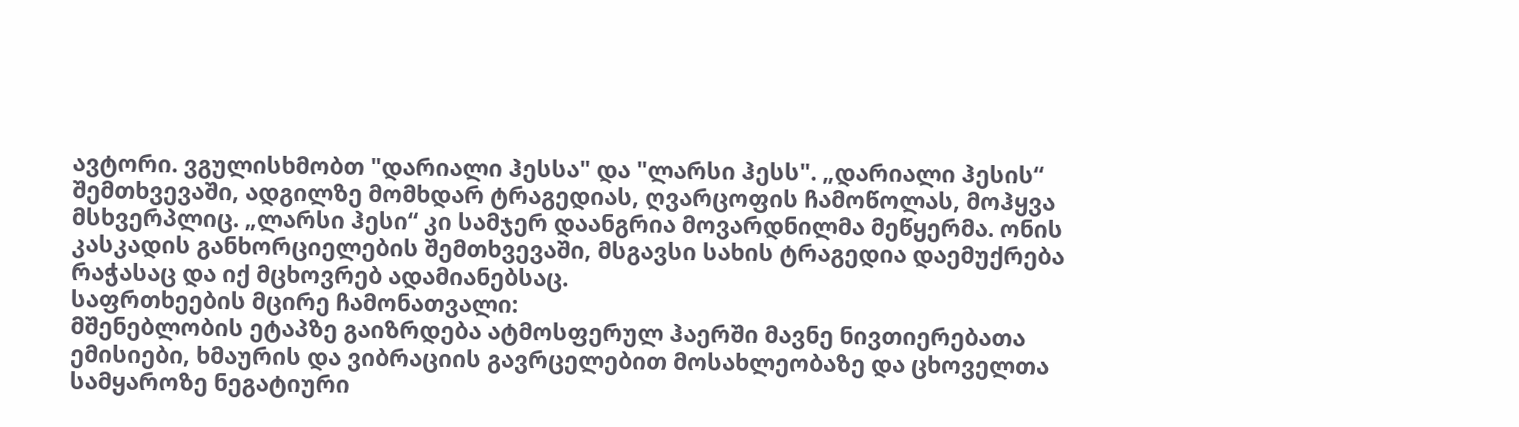ავტორი. ვგულისხმობთ "დარიალი ჰესსა" და "ლარსი ჰესს". „დარიალი ჰესის“ შემთხვევაში, ადგილზე მომხდარ ტრაგედიას, ღვარცოფის ჩამოწოლას, მოჰყვა მსხვერპლიც. „ლარსი ჰესი“ კი სამჯერ დაანგრია მოვარდნილმა მეწყერმა. ონის კასკადის განხორციელების შემთხვევაში, მსგავსი სახის ტრაგედია დაემუქრება რაჭასაც და იქ მცხოვრებ ადამიანებსაც.
საფრთხეების მცირე ჩამონათვალი:
მშენებლობის ეტაპზე გაიზრდება ატმოსფერულ ჰაერში მავნე ნივთიერებათა ემისიები, ხმაურის და ვიბრაციის გავრცელებით მოსახლეობაზე და ცხოველთა სამყაროზე ნეგატიური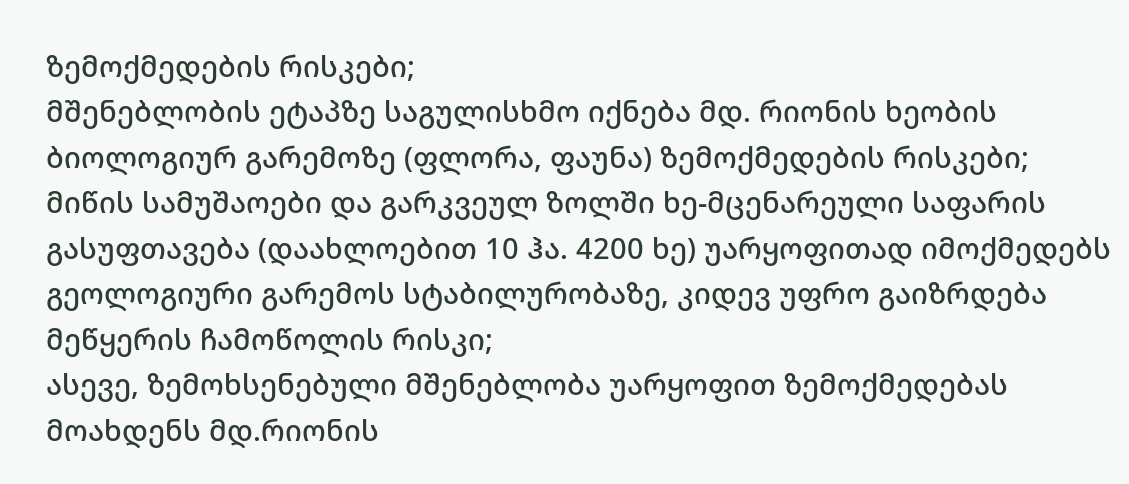ზემოქმედების რისკები;
მშენებლობის ეტაპზე საგულისხმო იქნება მდ. რიონის ხეობის ბიოლოგიურ გარემოზე (ფლორა, ფაუნა) ზემოქმედების რისკები;
მიწის სამუშაოები და გარკვეულ ზოლში ხე-მცენარეული საფარის გასუფთავება (დაახლოებით 10 ჰა. 4200 ხე) უარყოფითად იმოქმედებს გეოლოგიური გარემოს სტაბილურობაზე, კიდევ უფრო გაიზრდება მეწყერის ჩამოწოლის რისკი;
ასევე, ზემოხსენებული მშენებლობა უარყოფით ზემოქმედებას მოახდენს მდ.რიონის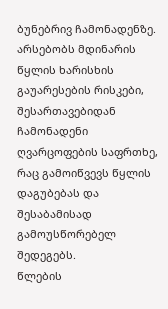ბუნებრივ ჩამონადენზე. არსებობს მდინარის წყლის ხარისხის გაუარესების რისკები, შესართავებიდან ჩამონადენი ღვარცოფების საფრთხე, რაც გამოიწვევს წყლის დაგუბებას და შესაბამისად გამოუსწორებელ შედეგებს.
წლების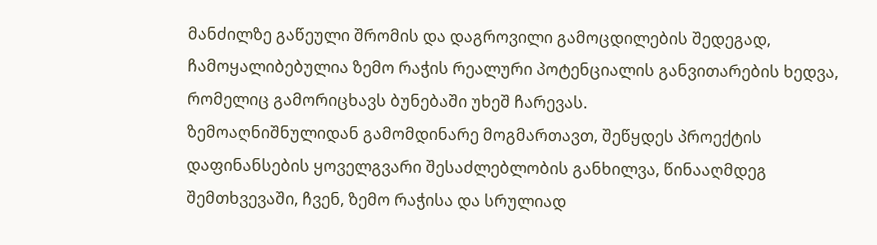მანძილზე გაწეული შრომის და დაგროვილი გამოცდილების შედეგად, ჩამოყალიბებულია ზემო რაჭის რეალური პოტენციალის განვითარების ხედვა, რომელიც გამორიცხავს ბუნებაში უხეშ ჩარევას.
ზემოაღნიშნულიდან გამომდინარე მოგმართავთ, შეწყდეს პროექტის დაფინანსების ყოველგვარი შესაძლებლობის განხილვა, წინააღმდეგ შემთხვევაში, ჩვენ, ზემო რაჭისა და სრულიად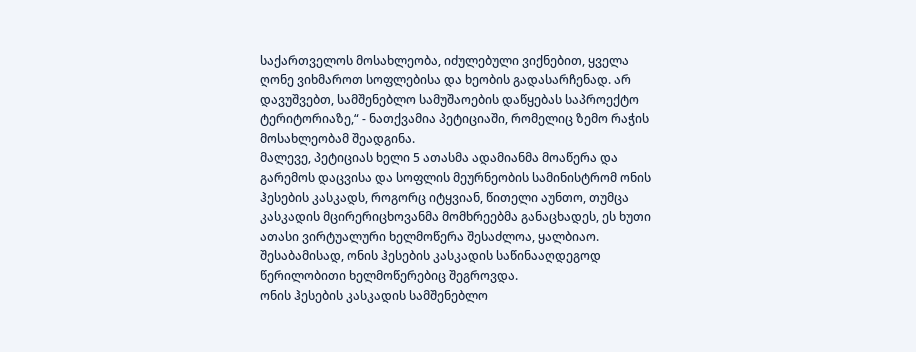საქართველოს მოსახლეობა, იძულებული ვიქნებით, ყველა ღონე ვიხმაროთ სოფლებისა და ხეობის გადასარჩენად. არ დავუშვებთ, სამშენებლო სამუშაოების დაწყებას საპროექტო ტერიტორიაზე,“ - ნათქვამია პეტიციაში, რომელიც ზემო რაჭის მოსახლეობამ შეადგინა.
მალევე, პეტიციას ხელი 5 ათასმა ადამიანმა მოაწერა და გარემოს დაცვისა და სოფლის მეურნეობის სამინისტრომ ონის ჰესების კასკადს, როგორც იტყვიან, წითელი აუნთო, თუმცა კასკადის მცირერიცხოვანმა მომხრეებმა განაცხადეს, ეს ხუთი ათასი ვირტუალური ხელმოწერა შესაძლოა, ყალბიაო. შესაბამისად, ონის ჰესების კასკადის საწინააღდეგოდ წერილობითი ხელმოწერებიც შეგროვდა.
ონის ჰესების კასკადის სამშენებლო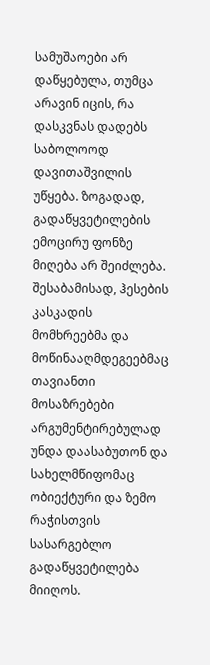სამუშაოები არ დაწყებულა, თუმცა არავინ იცის, რა დასკვნას დადებს საბოლოოდ დავითაშვილის უწყება. ზოგადად, გადაწყვეტილების ემოცირუ ფონზე მიღება არ შეიძლება. შესაბამისად, ჰესების კასკადის მომხრეებმა და მოწინააღმდეგეებმაც თავიანთი მოსაზრებები არგუმენტირებულად უნდა დაასაბუთონ და სახელმწიფომაც ობიექტური და ზემო რაჭისთვის სასარგებლო გადაწყვეტილება მიიღოს.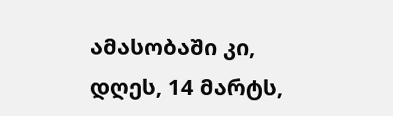ამასობაში კი, დღეს, 14 მარტს,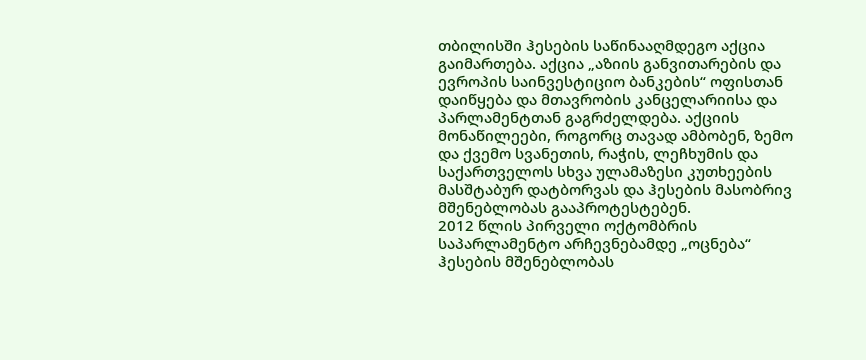თბილისში ჰესების საწინააღმდეგო აქცია გაიმართება. აქცია „აზიის განვითარების და ევროპის საინვესტიციო ბანკების“ ოფისთან დაიწყება და მთავრობის კანცელარიისა და პარლამენტთან გაგრძელდება. აქციის მონაწილეები, როგორც თავად ამბობენ, ზემო და ქვემო სვანეთის, რაჭის, ლეჩხუმის და საქართველოს სხვა ულამაზესი კუთხეების მასშტაბურ დატბორვას და ჰესების მასობრივ მშენებლობას გააპროტესტებენ.
2012 წლის პირველი ოქტომბრის საპარლამენტო არჩევნებამდე „ოცნება“ ჰესების მშენებლობას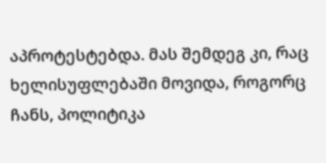აპროტესტებდა. მას შემდეგ კი, რაც ხელისუფლებაში მოვიდა, როგორც ჩანს, პოლიტიკა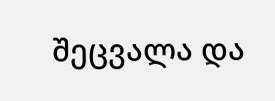შეცვალა და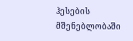ჰესების მშენებლობაში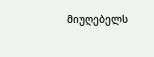მიუღებელს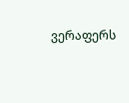ვერაფერს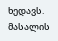ხედავს.
მასალის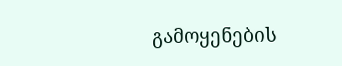გამოყენების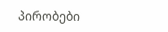პირობები